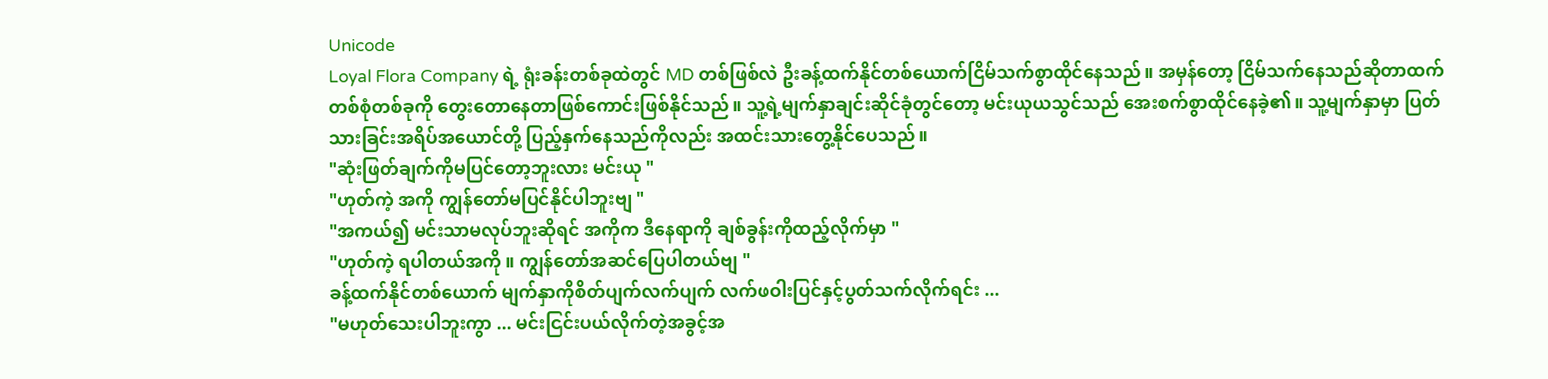Unicode
Loyal Flora Company ရဲ့ ရုံးခန်းတစ်ခုထဲတွင် MD တစ်ဖြစ်လဲ ဦးခန့်ထက်နိုင်တစ်ယောက်ငြိမ်သက်စွာထိုင်နေသည်။ အမှန်တော့ ငြိမ်သက်နေသည်ဆိုတာထက် တစ်စုံတစ်ခုကို တွေးတောနေတာဖြစ်ကောင်းဖြစ်နိုင်သည်။ သူ့ရဲ့မျက်နှာချင်းဆိုင်ခုံတွင်တော့ မင်းယုယသွင်သည် အေးစက်စွာထိုင်နေခဲ့၏။ သူ့မျက်နှာမှာ ပြတ်သားခြင်းအရိပ်အယောင်တို့ ပြည့်နှက်နေသည်ကိုလည်း အထင်းသားတွေ့နိုင်ပေသည်။
"ဆုံးဖြတ်ချက်ကိုမပြင်တော့ဘူးလား မင်းယု "
"ဟုတ်ကဲ့ အကို ကျွန်တော်မပြင်နိုင်ပါဘူးဗျ "
"အကယ်၍ မင်းသာမလုပ်ဘူးဆိုရင် အကိုက ဒီနေရာကို ချစ်ခွန်းကိုထည့်လိုက်မှာ "
"ဟုတ်ကဲ့ ရပါတယ်အကို ။ ကျွန်တော်အဆင်ပြေပါတယ်ဗျ "
ခန့်ထက်နိုင်တစ်ယောက် မျက်နှာကိုစိတ်ပျက်လက်ပျက် လက်ဖဝါးပြင်နှင့်ပွတ်သက်လိုက်ရင်း ...
"မဟုတ်သေးပါဘူးကွာ ... မင်းငြင်းပယ်လိုက်တဲ့အခွင့်အ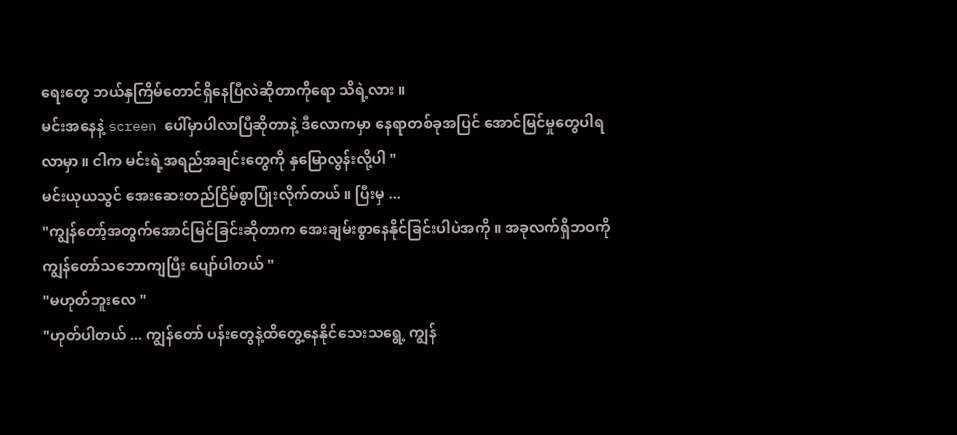ရေးတွေ ဘယ်နှကြိမ်တောင်ရှိနေပြီလဲဆိုတာကိုရော သိရဲ့လား ။
မင်းအနေနဲ့ screen ပေါ်မှာပါလာပြီဆိုတာနဲ့ ဒီလောကမှာ နေရာတစ်ခုအပြင် အောင်မြင်မှုတွေပါရလာမှာ ။ ငါက မင်းရဲ့အရည်အချင်းတွေကို နှမြောလွန်းလို့ပါ "
မင်းယုယသွင် အေးဆေးတည်ငြိမ်စွာပြုံးလိုက်တယ် ။ ပြီးမှ ...
"ကျွန်တော့်အတွက်အောင်မြင်ခြင်းဆိုတာက အေးချမ်းစွာနေနိုင်ခြင်းပါပဲအကို ။ အခုလက်ရှိဘဝကို ကျွန်တော်သဘောကျပြီး ပျော်ပါတယ် "
"မဟုတ်ဘူးလေ "
"ဟုတ်ပါတယ် ... ကျွန်တော် ပန်းတွေနဲ့ထိတွေ့နေနိုင်သေးသရွေ့ ကျွန်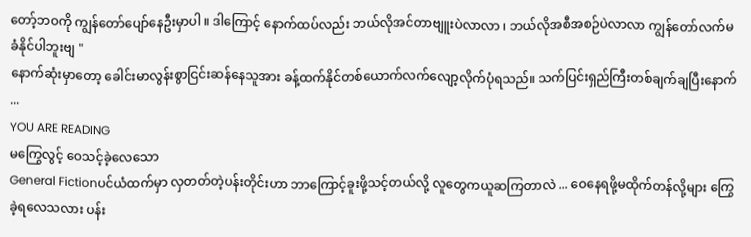တော့်ဘဝကို ကျွန်တော်ပျော်နေဦးမှာပါ ။ ဒါကြောင့် နောက်ထပ်လည်း ဘယ်လိုအင်တာဗျူးပဲလာလာ ၊ ဘယ်လိုအစီအစဉ်ပဲလာလာ ကျွန်တော်လက်မခံနိုင်ပါဘူးဗျ "
နောက်ဆုံးမှာတော့ ခေါင်းမာလွန်းစွာငြင်းဆန်နေသူအား ခန့်ထက်နိုင်တစ်ယောက်လက်လျော့လိုက်ပုံရသည်။ သက်ပြင်းရှည်ကြီးတစ်ချက်ချပြီးနောက် ...
YOU ARE READING
မကြွေလွင့် ဝေသင့်ခဲ့လေသော
General Fictionပင်ယံထက်မှာ လှတတ်တဲ့ပန်းတိုင်းဟာ ဘာကြောင့်ခူးဖို့သင့်တယ်လို့ လူတွေကယူဆကြတာလဲ ... ဝေနေရဖို့မထိုက်တန်လို့များ ကြွေခဲ့ရလေသလား ပန်း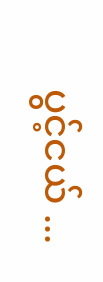ပွင့်ငယ် ...